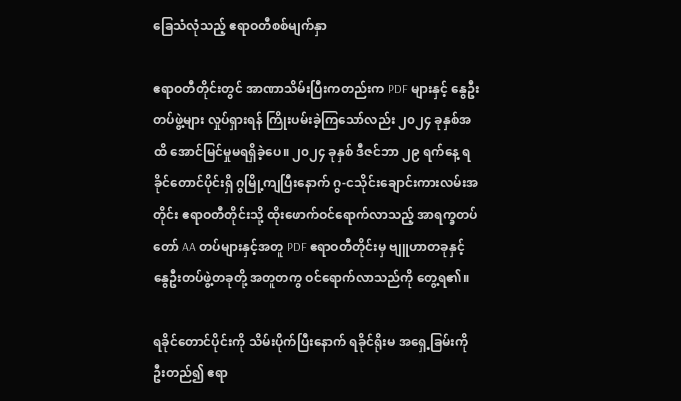ခြေသံလုံသည့် ဧရာဝတီစစ်မျက်နှာ

ဧရာဝတီတိုင်းတွင် အာဏာသိမ်းပြီးကတည်းက PDF များနှင့် နွေဦးတပ်ဖွဲ့များ လှုပ်ရှားရန် ကြိုးပမ်းခဲ့ကြသော်လည်း ၂၀၂၄ ခုနှစ်အထိ အောင်မြင်မှုမရရှိခဲ့ပေ။ ၂၀၂၄ ခုနှစ် ဒီဇင်ဘာ ၂၉ ရက်နေ့ ရခိုင်တောင်ပိုင်းရှိ ဂွမြို့ကျပြီးနောက် ဂွ-ငသိုင်းချောင်းကားလမ်းအတိုင်း ဧရာဝတီတိုင်းသို့ ထိုးဖောက်ဝင်ရောက်လာသည့် အာရက္ခတပ်တော် AA တပ်များနှင့်အတူ PDF ဧရာဝတီတိုင်းမှ ဗျူဟာတခုနှင့် နွေဦးတပ်ဖွဲ့တခုတို့ အတူတကွ ဝင်ရောက်လာသည်ကို တွေ့ရ၏။

ရခိုင်တောင်ပိုင်းကို သိမ်းပိုက်ပြီးနောက် ရခိုင်ရိုးမ အရှေ့ခြမ်းကို ဦးတည်၍ ဧရာ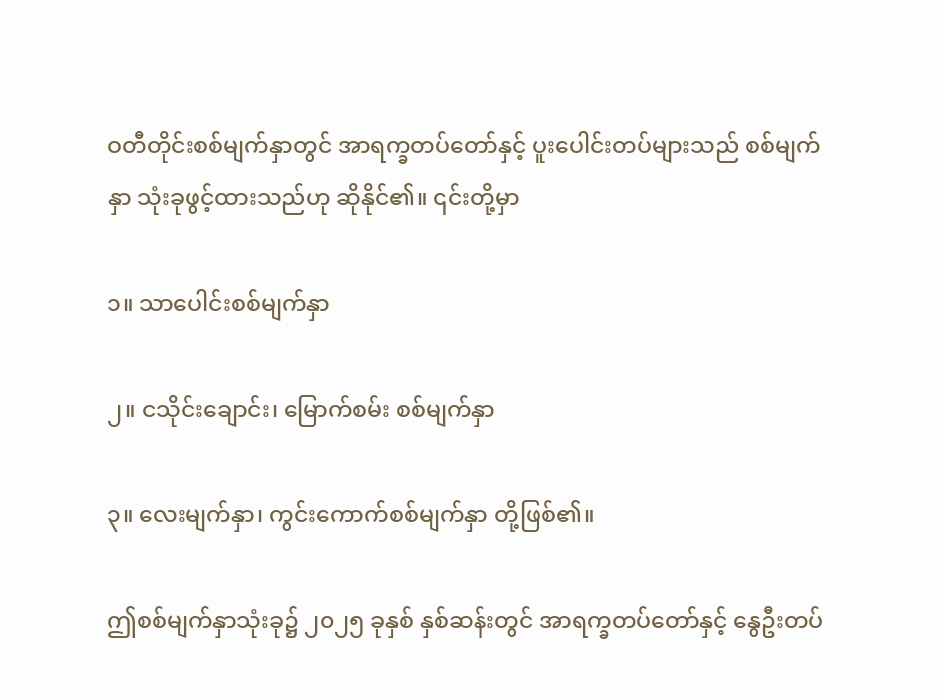ဝတီတိုင်းစစ်မျက်နှာတွင် အာရက္ခတပ်တော်နှင့် ပူးပေါင်းတပ်များသည် စစ်မျက်နှာ သုံးခုဖွင့်ထားသည်ဟု ဆိုနိုင်၏။ ၎င်းတို့မှာ

၁။ သာပေါင်းစစ်မျက်နှာ

၂။ ငသိုင်းချောင်း၊ မြောက်စမ်း စစ်မျက်နှာ

၃။ လေးမျက်နှာ၊ ကွင်းကောက်စစ်မျက်နှာ တို့ဖြစ်၏။

ဤစစ်မျက်နှာသုံးခု၌ ၂၀၂၅ ခုနှစ် နှစ်ဆန်းတွင် အာရက္ခတပ်တော်နှင့် နွေဦးတပ်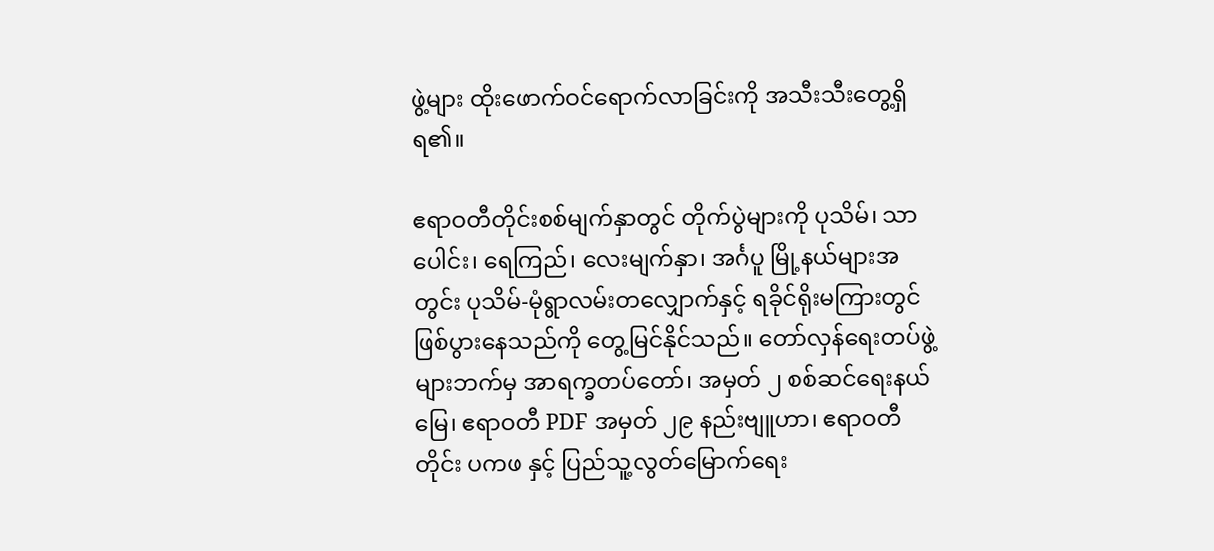ဖွဲ့များ ထိုးဖောက်ဝင်‌ရောက်လာခြင်းကို အသီးသီးတွေ့ရှိရ၏။

ဧရာဝတီတိုင်းစစ်မျက်နှာတွင် တိုက်ပွဲများကို ပုသိမ်၊ သာပေါင်း၊ ရေကြည်၊ လေးမျက်နှာ၊ အင်္ဂပူ မြို့နယ်များအတွင်း ပုသိမ်-မုံရွာလမ်းတလျှောက်နှင့် ရခိုင်ရိုးမကြားတွင် ဖြစ်ပွားနေသည်ကို တွေ့မြင်နိုင်သည်။ တော်လှန်ရေးတပ်ဖွဲ့များဘက်မှ အာရက္ခတပ်တော်၊ အမှတ် ၂ စစ်ဆင်ရေးနယ်မြေ၊ ဧရာဝတီ PDF အမှတ် ၂၉ နည်းဗျူဟာ၊ ဧရာဝတီတိုင်း ပကဖ နှင့် ပြည်သူ့လွတ်မြောက်ရေး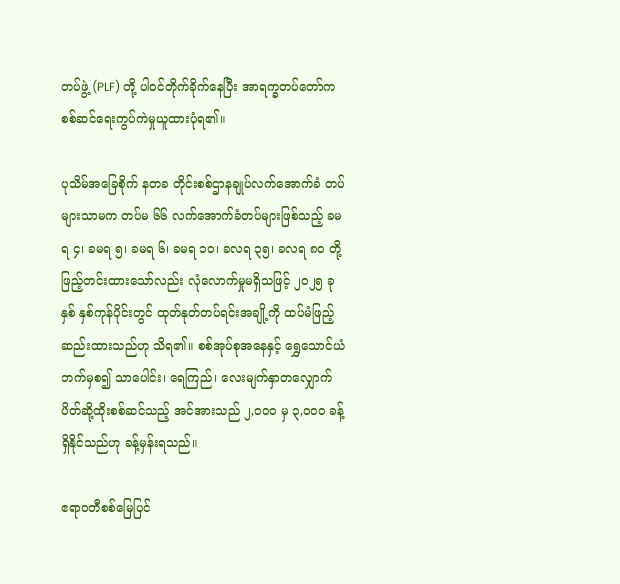တပ်ဖွဲ့ (PLF) တို့ ပါဝင်တိုက်ခိုက်နေပြီး အာရက္ခတပ်တော်က စစ်ဆင်ရေးကွပ်ကဲမှုယူထားပုံရ၏။

ပုသိမ်အခြေစိုက် နတခ တိုင်းစစ်ဌာနချုပ်လက်အောက်ခံ တပ်များသာမက တပ်မ ၆၆ လက်အောက်ခံတပ်များဖြစ်သည့် ခမရ ၄၊ ခမရ ၅၊ ခမရ ၆၊ ခမရ ၁၀၊ ခလရ ၃၅၊ ခလရ ၈၀ တို့ ဖြည့်တင်းထားသော်လည်း လုံလောက်မှုမရှိသဖြင့် ၂၀၂၅ ခုနှစ် နှစ်ကုန်ပိုင်းတွင် ထုတ်နုတ်တပ်ရင်းအချို့ကို ထပ်မံဖြည့်ဆည်းထားသည်ဟု သိရ၏။ စစ်အုပ်စုအနေနှင့် ရွှေသောင်ယံဘက်မှစ၍ သာပေါင်း၊ ရေကြည်၊ လေးမျက်နှာတလျှောက် ပိတ်ဆို့ထိုးစစ်ဆင်သည့် အင်အားသည် ၂,၀၀၀ မှ ၃,၀၀၀ ခန့် ရှိနိုင်သည်ဟု ခန့်မှန်းရသည်။

ဧရာဝတီစစ်မြေပြင်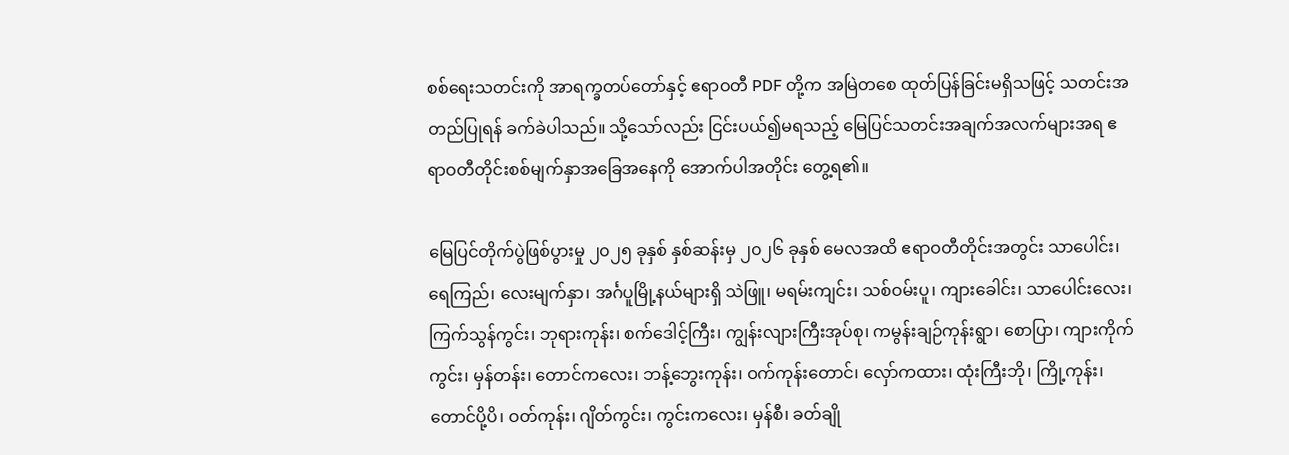စစ်ရေးသတင်းကို အာရက္ခတပ်တော်နှင့် ဧရာဝတီ PDF တို့က အမြဲတစေ ထုတ်ပြန်ခြင်းမရှိသဖြင့် သတင်းအတည်ပြုရန် ခက်ခဲပါသည်။ သို့သော်လည်း ငြင်းပယ်၍မရသည့် မြေပြင်သတင်းအချက်အလက်များအရ ဧရာဝတီတိုင်းစစ်မျက်နှာအခြေအနေကို အောက်ပါအတိုင်း တွေ့ရ၏။

မြေပြင်တိုက်ပွဲဖြစ်ပွားမှု ၂၀၂၅ ခုနှစ် နှစ်ဆန်းမှ ၂၀၂၆ ခုနှစ် မေလအထိ ဧရာဝတီတိုင်းအတွင်း သာပေါင်း၊ ရေကြည်၊ လေးမျက်နှာ၊ အင်္ဂပူမြို့နယ်များရှိ သဲဖြူ၊ မရမ်းကျင်း၊ သစ်ဝမ်းပူ၊ ကျားခေါင်း၊ သာပေါင်းလေး၊ ကြက်သွန်ကွင်း၊ ဘုရားကုန်း၊ စက်ဒေါင့်ကြီး၊ ကျွန်းလျားကြီးအုပ်စု၊ ကမွန်းချဉ်ကုန်းရွာ၊ စောပြာ၊ ကျားကိုက်ကွင်း၊ မှန်တန်း၊ တောင်ကလေး၊ ဘန့်ဘွေးကုန်း၊ ဝက်ကုန်းတောင်၊ လှော်ကထား၊ ထုံးကြီးဘို၊ ကြို့ကုန်း၊ တောင်ပို့ပိ၊ ဝတ်ကုန်း၊ ဂျိတ်ကွင်း၊ ကွင်းကလေး၊ မှန်စီ၊ ခတ်ချို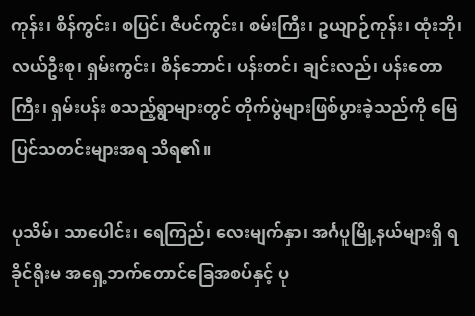ကုန်း၊ စိန်ကွင်း၊ စပြင်၊ ဇီပင်ကွင်း၊ စမ်းကြီး၊ ဥယျာဉ်ကုန်း၊ ထုံးဘို၊ လယ်ဦးစု၊ ရှမ်းကွင်း၊ စိန်ဘောင်၊ ပန်းတင်၊ ချင်းလည်၊ ပန်းတောကြီး၊ ရှမ်းပန်း စသည့်ရွာများတွင် တိုက်ပွဲများဖြစ်ပွားခဲ့သည်ကို မြေပြင်သတင်းများအရ သိရ၏။

ပုသိမ်၊ သာပေါင်း၊ ရေကြည်၊ လေးမျက်နှာ၊ အင်္ဂပူမြို့နယ်များရှိ ရခိုင်ရိုးမ အရှေ့ဘက်တောင်ခြေအစပ်နှင့် ပု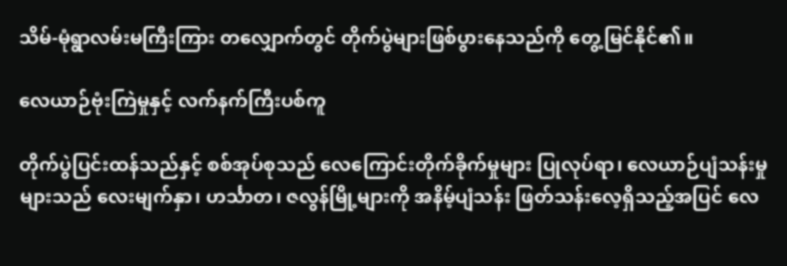သိမ်-မုံရွာလမ်းမကြီးကြား တလျှောက်တွင် တိုက်ပွဲများဖြစ်ပွားနေသည်ကို တွေ့မြင်နိုင်၏။

လေယာဉ်ဗုံးကြဲမှုနှင့် လက်နက်ကြီးပစ်ကူ

တိုက်ပွဲပြင်းထန်သည်နှင့် စစ်အုပ်စုသည် လေကြောင်းတိုက်ခိုက်မှုများ ပြုလုပ်ရာ၊ လေယာဉ်ပျံသန်းမှုများသည် လေးမျက်နှာ၊ ဟင်္သာတ၊ ဇလွန်မြို့များကို အနိမ့်ပျံသန်း ဖြတ်သန်းလေ့ရှိသည့်အပြင် လေ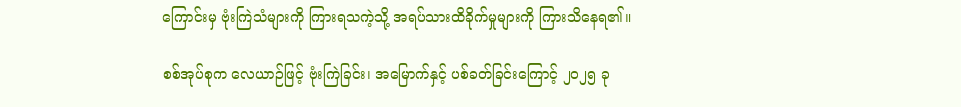ကြောင်းမှ ဗုံးကြဲသံများကို ကြားရသကဲ့သို့ အရပ်သားထိခိုက်မှုများကို ကြားသိနေရ၏။

စစ်အုပ်စုက လေယာဉ်ဖြင့် ဗုံးကြဲခြင်း၊ အမြောက်နှင့် ပစ်ခတ်ခြင်းကြောင့် ၂၀၂၅ ခု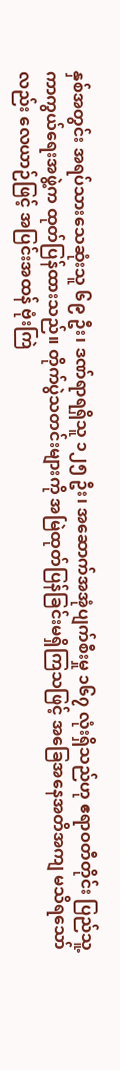နှစ်အတွင်း အရပ်သားသေဆုံးသူ ၆၉ ဦး၊ ဒဏ်ရာရရှိသူ ၁၂၅ ဦး၊ အဆောက်အအုံပျက်စီးမှု ၁၆၇ လုံးရှိသည်ဟု ဧရာဝတီတိုင်း ပြည်သူ့ကာကွယ်ရေးအဖွဲ့က ထုတ်ပြန်ထားသည်။ တိုက်ပွဲသတင်းများကို အမြဲထုတ်ပြန်ခြင်းမရှိကြသဖြင့် အခြေအနေအတိအကျ မသိရသော်လည်း လေယာဉ်ဖြင့် အပြင်းအထန် ဗုံးကြဲ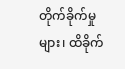တိုက်ခိုက်မှုများ၊ ထိခိုက်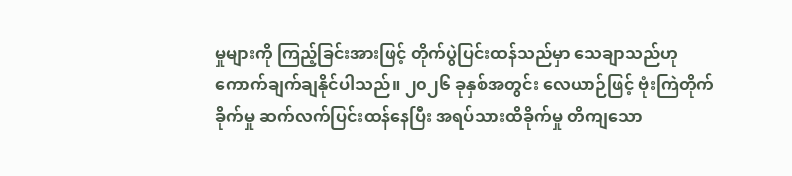မှုများကို ကြည့်ခြင်းအားဖြင့် တိုက်ပွဲပြင်းထန်သည်မှာ သေချာသည်ဟု ကောက်ချက်ချနိုင်ပါသည်။ ၂၀၂၆ ခုနှစ်အတွင်း လေယာဉ်ဖြင့် ဗုံးကြဲတိုက်ခိုက်မှု ဆက်လက်ပြင်းထန်နေပြီး အရပ်သားထိခိုက်မှု တိကျသော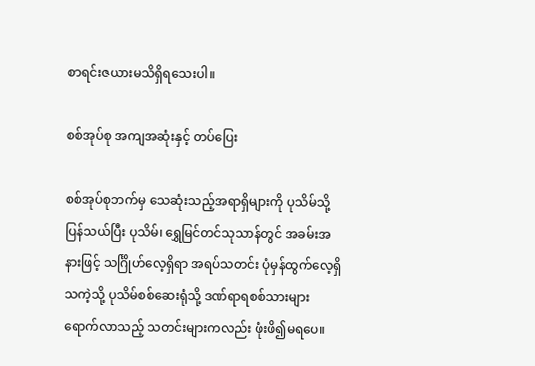စာရင်းဇယားမသိရှိရသေးပါ။

စစ်အုပ်စု အကျအဆုံးနှင့် တပ်ပြေး

စစ်အုပ်စုဘက်မှ သေဆုံးသည့်အရာရှိများကို ပုသိမ်သို့ ပြန်သယ်ပြီး ပုသိမ်၊ ရွှေမြင်တင်သုသာန်တွင် အခမ်းအနားဖြင့် သင်္ဂြိုဟ်လေ့ရှိရာ အရပ်သတင်း ပုံမှန်ထွက်လေ့ရှိသကဲ့သို့ ပုသိမ်စစ်ဆေးရုံသို့ ဒဏ်ရာရစစ်သားများ ရောက်လာသည့် သတင်းများကလည်း ဖုံးဖိ၍မရပေ။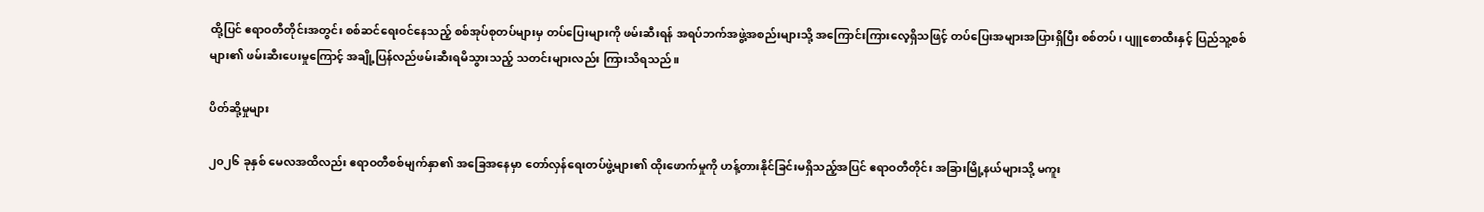ထို့ပြင် ဧရာဝတီတိုင်းအတွင်း စစ်ဆင်ရေးဝင်နေသည့် စစ်အုပ်စုတပ်များမှ တပ်ပြေးများကို ဖမ်းဆီးရန် အရပ်ဘက်အဖွဲ့အစည်းများသို့ အကြောင်းကြားလေ့ရှိသဖြင့် တပ်ပြေးအများအပြားရှိပြီး စစ်တပ်၊ ပျူစောထီးနှင့် ပြည်သူ့စစ်များ၏ ဖမ်းဆီးပေးမှုကြောင့် အချို့ပြန်လည်ဖမ်းဆီးရမိသွားသည့် သတင်းများလည်း ကြားသိရသည်။

ပိတ်ဆို့မှုများ

၂၀၂၆ ခုနှစ် မေလအထိလည်း ဧရာဝတီစစ်မျက်နှာ၏ အခြေအနေမှာ တော်လှန်ရေးတပ်ဖွဲ့များ၏ ထိုးဖောက်မှုကို ဟန့်တားနိုင်ခြင်းမရှိသည့်အပြင် ဧရာဝတီတိုင်း အခြားမြို့နယ်များသို့ မကူး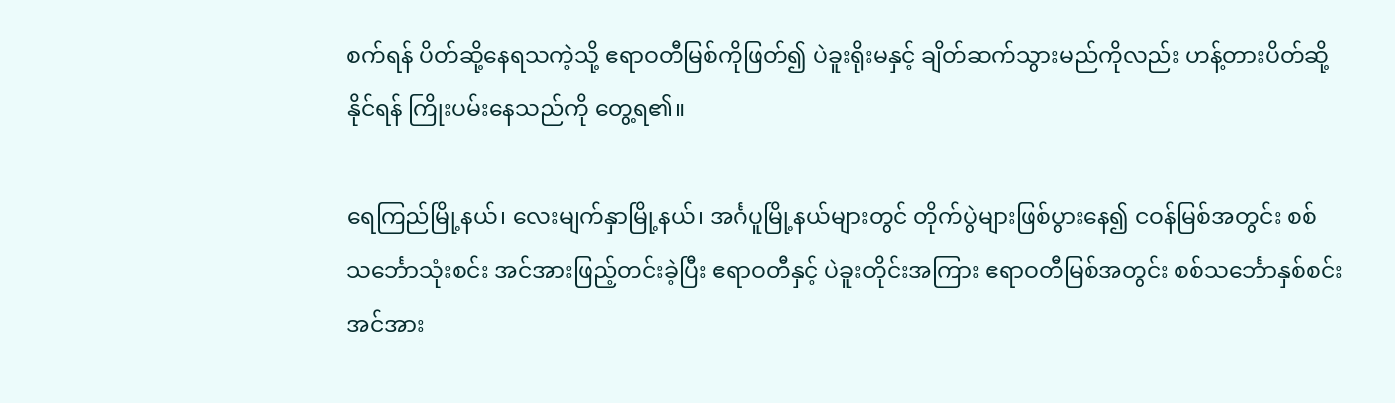စက်ရန် ပိတ်ဆို့နေရသကဲ့သို့ ဧရာဝတီမြစ်ကိုဖြတ်၍ ပဲခူးရိုးမနှင့် ချိတ်ဆက်သွားမည်ကိုလည်း ဟန့်တားပိတ်ဆို့နိုင်ရန် ကြိုးပမ်းနေသည်ကို တွေ့ရ၏။

ရေကြည်မြို့နယ်၊ လေးမျက်နှာမြို့နယ်၊ အင်္ဂပူမြို့နယ်များတွင် တိုက်ပွဲများဖြစ်ပွားနေ၍ ငဝန်မြစ်အတွင်း စစ်သင်္ဘောသုံးစင်း အင်အားဖြည့်တင်းခဲ့ပြီး ဧရာဝတီနှင့် ပဲခူးတိုင်းအကြား ဧရာဝတီမြစ်အတွင်း စစ်သင်္ဘောနှစ်စင်း အင်အား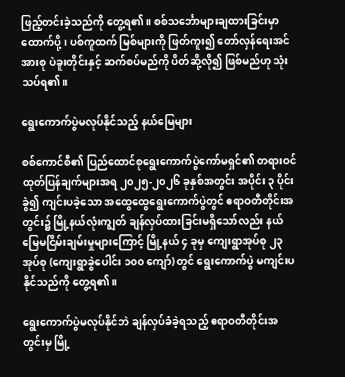ဖြည့်တင်းခဲ့သည်ကို တွေ့ရ၏။ စစ်သင်္ဘောများချထားခြင်းမှာ ထောက်ပို့၊ ပစ်ကူထက် မြစ်များကို ဖြတ်ကူး၍ တော်လှန်ရေးအင်အားစု ပဲခူးတိုင်းနှင့် ဆက်စပ်မည်ကို ပိတ်ဆို့လို၍ ဖြစ်မည်ဟု သုံးသပ်ရ၏။

ရွေးကောက်ပွဲမလုပ်နိုင်သည့် နယ်မြေများ

စစ်ကောင်စီ၏ ပြည်ထောင်စုရွေးကောက်ပွဲကော်မရှင်၏ တရားဝင်ထုတ်ပြန်ချက်များအရ ၂၀၂၅-၂၀၂၆ ခုနှစ်အတွင်း အပိုင်း ၃ ပိုင်းခွဲ၍ ကျင်းပခဲ့သော အထွေထွေရွေးကောက်ပွဲတွင် ဧရာဝတီတိုင်းအတွင်း၌ မြို့နယ်လုံးကျွတ် ချန်လှပ်ထားခြင်းမရှိသော်လည်း နယ်မြေမငြိမ်းချမ်းမှုများကြောင့် မြို့နယ် ၄ ခုမှ ကျေးရွာအုပ်စု ၂၃ အုပ်စု (ကျေးရွာခွဲပေါင်း ၁၀၀ ကျော်) တွင် ရွေးကောက်ပွဲ မကျင်းပနိုင်သည်ကို တွေ့ရ၏။

ရွေးကောက်ပွဲမလုပ်နိုင်ဘဲ ချန်လှပ်ခံခဲ့ရသည့် ဧရာဝတီတိုင်းအတွင်းမှ မြို့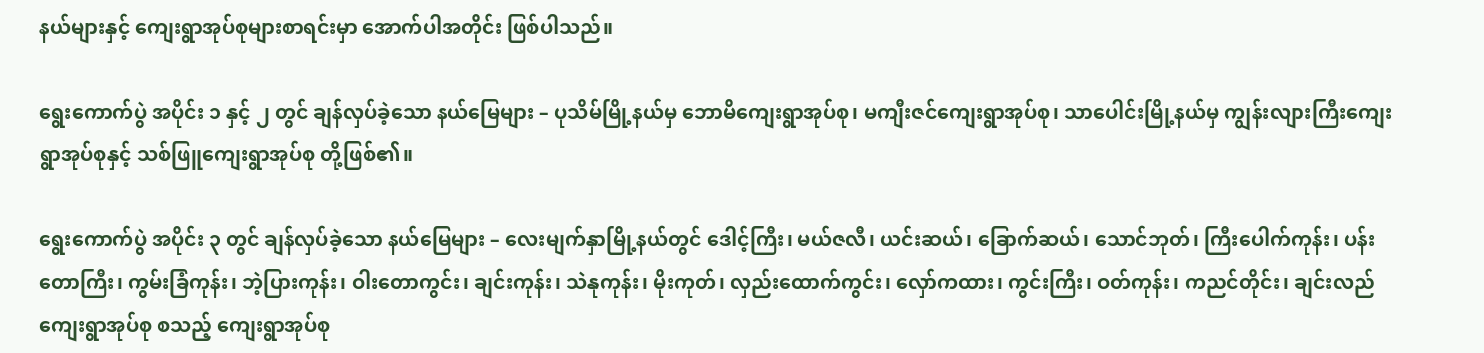နယ်များနှင့် ကျေးရွာအုပ်စုများစာရင်းမှာ အောက်ပါအတိုင်း ဖြစ်ပါသည်။

ရွေးကောက်ပွဲ အပိုင်း ၁ နှင့် ၂ တွင် ချန်လှပ်ခဲ့သော နယ်မြေများ – ပုသိမ်မြို့နယ်မှ ဘောမိကျေးရွာအုပ်စု၊ မကျီးဇင်ကျေးရွာအုပ်စု၊ သာပေါင်းမြို့နယ်မှ ကျွန်းလျားကြီးကျေးရွာအုပ်စုနှင့် သစ်ဖြူကျေးရွာအုပ်စု တို့ဖြစ်၏။

ရွေးကောက်ပွဲ အပိုင်း ၃ တွင် ချန်လှပ်ခဲ့သော နယ်မြေများ – လေးမျက်နှာမြို့နယ်တွင် ဒေါင့်ကြီး၊ မယ်ဇလီ၊ ယင်းဆယ်၊ ခြောက်ဆယ်၊ သောင်ဘုတ်၊ ကြီးပေါက်ကုန်း၊ ပန်းတောကြီး၊ ကွမ်းခြံကုန်း၊ ဘဲ့ပြားကုန်း၊ ဝါးတောကွင်း၊ ချင်းကုန်း၊ သဲနုကုန်း၊ မိုးကုတ်၊ လှည်းထောက်ကွင်း၊ လှော်ကထား၊ ကွင်းကြီး၊ ဝတ်ကုန်း၊ ကညင်တိုင်း၊ ချင်းလည်ကျေးရွာအုပ်စု စသည့် ကျေးရွာအုပ်စု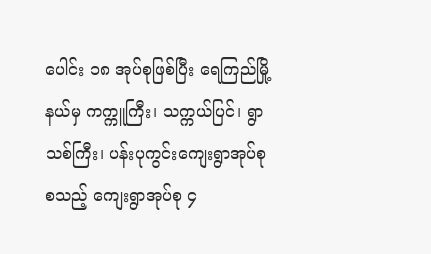ပေါင်း ၁၈ အုပ်စုဖြစ်ပြီး ရေကြည်မြို့နယ်မှ ကက္ကူကြီး၊ သက္ကယ်ပြင်၊ ရွာသစ်ကြီး၊ ပန်းပုကွင်းကျေးရွာအုပ်စု စသည့် ကျေးရွာအုပ်စု ၄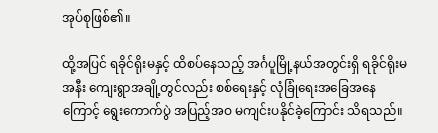အုပ်စုဖြစ်၏။

ထို့အပြင် ရခိုင်ရိုးမနှင့် ထိစပ်နေသည့် အင်္ဂပူမြို့နယ်အတွင်းရှိ ရခိုင်ရိုးမအနီး ကျေးရွာအချို့တွင်လည်း စစ်ရေးနှင့် လုံခြုံရေးအခြေအနေကြောင့် ရွေးကောက်ပွဲ အပြည့်အဝ မကျင်းပနိုင်ခဲ့ကြောင်း သိရသည်။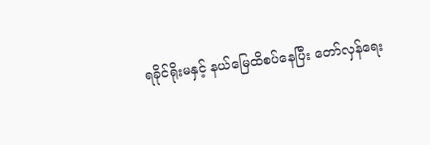ရခိုင်ရိုးမနှင့် နယ်မြေထိစပ်နေပြီး တော်လှန်ရေး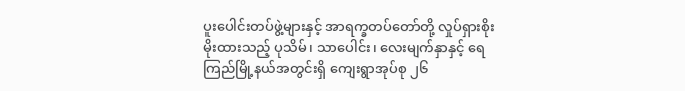ပူးပေါင်းတပ်ဖွဲ့များနှင့် အာရက္ခတပ်တော်တို့ လှုပ်ရှားစိုးမိုးထားသည့် ပုသိမ်၊ သာပေါင်း၊ လေးမျက်နှာနှင့် ရေကြည်မြို့နယ်အတွင်းရှိ ကျေးရွာအုပ်စု ၂၆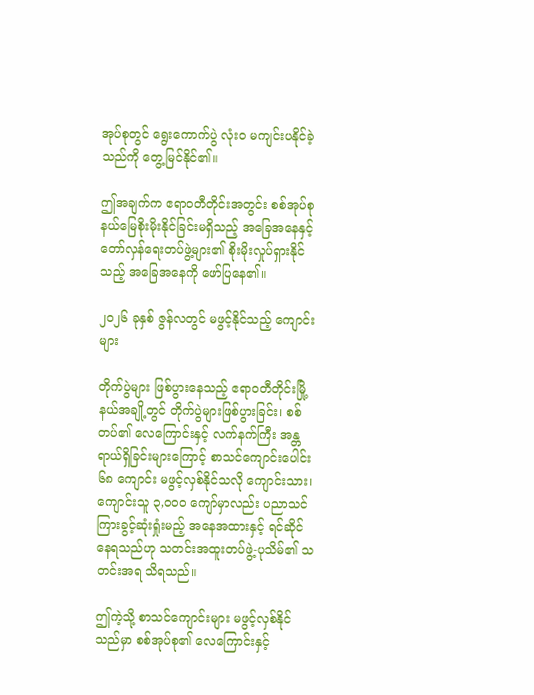အုပ်စုတွင် ရွေးကောက်ပွဲ လုံးဝ မကျင်းပနိုင်ခဲ့သည်ကို တွေ့မြင်နိုင်၏။

ဤအချက်က ဧရာဝတီတိုင်းအတွင်း စစ်အုပ်စု နယ်မြေစိုးမိုးနိုင်ခြင်းမရှိသည့် အခြေအနေနှင့် တော်လှန်ရေးတပ်ဖွဲ့များ၏ စိုးမိုးလှုပ်ရှားနိုင်သည့် အခြေအနေကို ဖော်ပြနေ၏။

၂၀၂၆ ခုနှစ် ဇွန်လတွင် မဖွင့်နိုင်သည့် ကျောင်းများ

တိုက်ပွဲများ ဖြစ်ပွားနေသည့် ဧရာဝတီတိုင်းမြို့နယ်အချို့တွင် တိုက်ပွဲများဖြစ်ပွားခြင်း၊ စစ်တပ်၏ လေကြောင်းနှင့် လက်နက်ကြီး အန္တရာယ်ရှိခြင်းများကြောင့် စာသင်ကျောင်းပေါင်း ၆၈ ကျောင်း မဖွင့်လှစ်နိုင်သလို ကျောင်းသား၊ ကျောင်းသူ ၃,၀၀၀ ကျော်မှာလည်း ပညာသင်ကြားခွင့်ဆုံးရှုံးမည့် အနေအထားနှင့် ရင်ဆိုင်နေရသည်ဟု သတင်းအထူးတပ်ဖွဲ့-ပုသိမ်၏ သတင်းအရ သိရသည်။

ဤကဲ့သို့ စာသင်ကျောင်းများ မဖွင့်လှစ်နိုင်သည်မှာ စစ်အုပ်စု၏ လေကြောင်းနှင့်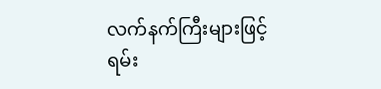လက်နက်ကြီးများဖြင့် ရမ်း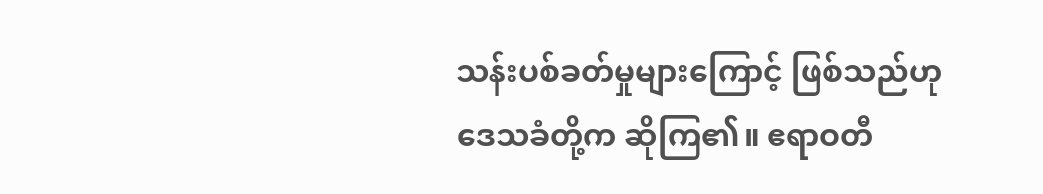သန်းပစ်ခတ်မှုများကြောင့် ဖြစ်သည်ဟု ဒေသခံတို့က ဆိုကြ၏။ ဧရာဝတီ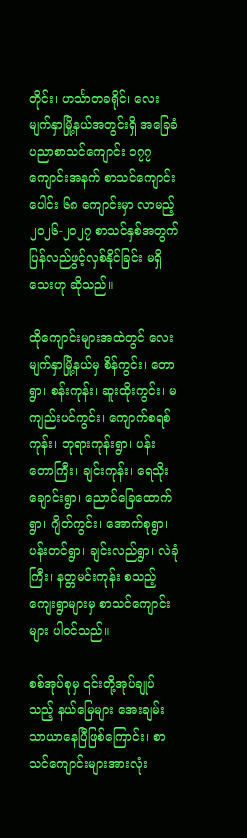တိုင်း၊ ဟင်္သာတခရိုင်၊ လေးမျက်နှာမြို့နယ်အတွင်းရှိ အခြေခံပညာစာသင်ကျောင်း ၁၇၇ ကျောင်းအနက် စာသင်ကျောင်းပေါင်း ၆၈ ကျောင်းမှာ လာမည့် ၂၀၂၆-၂၀၂၇ စာသင်နှစ်အတွက် ပြန်လည်ဖွင့်လှစ်နိုင်ခြင်း မရှိသေးဟု ဆိုသည်။

ထိုကျောင်းများအထဲတွင် လေးမျက်နှာမြို့နယ်မှ စိန်ကွင်း၊ တောရွာ၊ စန်းကုန်း၊ ဆူးထိုးကွင်း၊ မကျည်းပင်ကွင်း၊ ကျောက်စရစ်ကုန်း၊ ဘုရားကုန်းရွာ၊ ပန်းတောကြီး၊ ချင်းကုန်း၊ ရေသိုးချောင်းရွာ၊ ညောင်ခြေထောက်ရွာ၊ ဂျိတ်ကွင်း၊ အောက်စုရွာ၊ ပန်းတင်ရွာ၊ ချင်းလည်ရွာ၊ လဲခုံကြီး၊ နတ္တမင်းကုန်း စသည့် ကျေးရွာများမှ စာသင်ကျောင်းများ ပါဝင်သည်။

စစ်အုပ်စုမှ ၎င်းတို့အုပ်ချုပ်သည့် နယ်မြေများ အေးချမ်းသာယာနေပြီဖြစ်ကြောင်း၊ စာသင်ကျောင်းများအားလုံး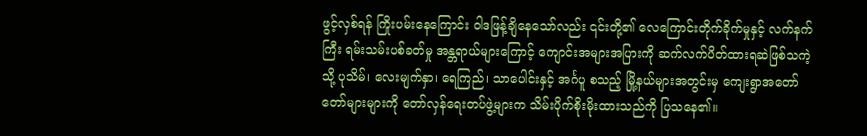ဖွင့်လှစ်ရန် ကြိုးပမ်းနေကြောင်း ဝါဒဖြန့်ချိနေသော်လည်း ၎င်းတို့၏ လေကြောင်းတိုက်ခိုက်မှုနှင့် လက်နက်ကြီး ရမ်းသမ်းပစ်ခတ်မှု အန္တရာယ်များကြောင့် ကျောင်းအများအပြားကို ဆက်လက်ပိတ်ထားရဆဲဖြစ်သကဲ့သို့ ပုသိမ်၊ လေးမျက်နှာ၊ ရေကြည်၊ သာပေါင်းနှင့် အင်္ဂပူ စသည့် မြို့နယ်များအတွင်းမှ ကျေးရွာအတော်တော်များများကို တော်လှန်ရေးတပ်ဖွဲ့များက သိမ်းပိုက်စိုးမိုးထားသည်ကို ပြသနေ၏။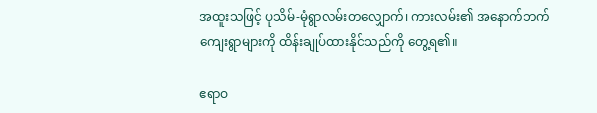အထူးသဖြင့် ပုသိမ်-မုံရွာလမ်းတလျှောက်၊ ကားလမ်း၏ အနောက်ဘက်ကျေးရွာများကို ထိန်းချုပ်ထားနိုင်သည်ကို တွေ့ရ၏။

ဧရာဝ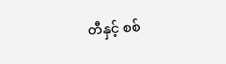တီနှင့် စစ်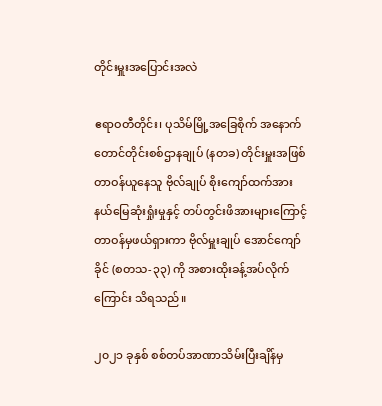တိုင်းမှူးအပြောင်းအလဲ

ဧရာဝတီတိုင်း၊ ပုသိမ်မြို့အခြေစိုက် အနောက်တောင်တိုင်းစစ်ဌာနချုပ် (နတခ) တိုင်းမှူးအဖြစ် တာဝန်ယူနေသူ ဗိုလ်ချုပ် စိုးကျော်ထက်အား နယ်မြေဆုံးရှုံးမှုနှင့် တပ်တွင်းဖိအားများကြောင့် တာဝန်မှဖယ်ရှားကာ ဗိုလ်မှူးချုပ် အောင်ကျော်ခိုင် (စတသ-၃၃) ကို အစားထိုးခန့်အပ်လိုက်ကြောင်း သိရသည်။

၂၀၂၁ ခုနှစ် စစ်တပ်အာဏာသိမ်းပြီးချိန်မှ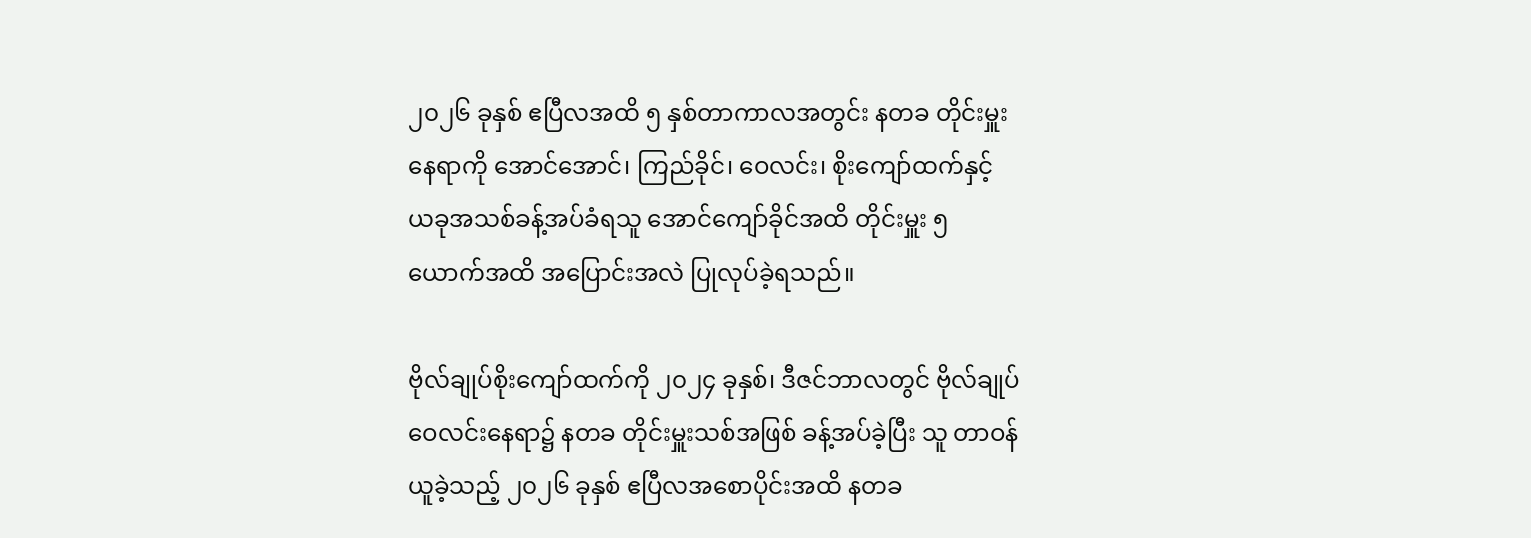၂၀၂၆ ခုနှစ် ဧပြီလအထိ ၅ နှစ်တာကာလအတွင်း နတခ တိုင်းမှူးနေရာကို အောင်အောင်၊ ကြည်ခိုင်၊ ဝေလင်း၊ စိုးကျော်ထက်နှင့် ယခုအသစ်ခန့်အပ်ခံရသူ အောင်ကျော်ခိုင်အထိ တိုင်းမှူး ၅ ယောက်အထိ အပြောင်းအလဲ ပြုလုပ်ခဲ့ရသည်။

ဗိုလ်ချုပ်စိုးကျော်ထက်ကို ၂၀၂၄ ခုနှစ်၊ ဒီဇင်ဘာလတွင် ဗိုလ်ချုပ်ဝေလင်းနေရာ၌ နတခ တိုင်းမှူးသစ်အဖြစ် ခန့်အပ်ခဲ့ပြီး သူ တာဝန်ယူခဲ့သည့် ၂၀၂၆ ခုနှစ် ဧပြီလအစောပိုင်းအထိ နတခ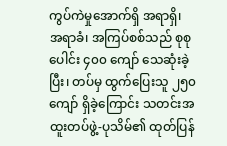ကွပ်ကဲမှုအောက်ရှိ အရာရှိ၊ အရာခံ၊ အကြပ်စစ်သည် စုစုပေါင်း ၄၀၀ ကျော် သေဆုံးခဲ့ပြီး၊ တပ်မှ ထွက်ပြေးသူ ၂၅၀ ကျော် ရှိခဲ့ကြောင်း သတင်းအထူးတပ်ဖွဲ့-ပုသိမ်၏ ထုတ်ပြန်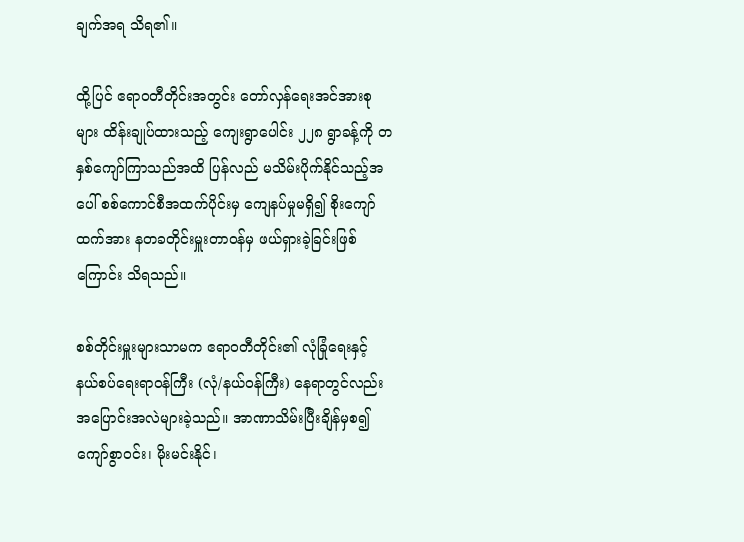ချက်အရ သိရ၏။

ထို့ပြင် ဧရာဝတီတိုင်းအတွင်း တော်လှန်ရေးအင်အားစုများ ထိန်းချုပ်ထားသည့် ကျေးရွာပေါင်း ၂၂၈ ရွာခန့်ကို တနှစ်ကျော်ကြာသည်အထိ ပြန်လည် မသိမ်းပိုက်နိုင်သည့်အပေါ် စစ်ကောင်စီအထက်ပိုင်းမှ ကျေနပ်မှုမရှိ၍ စိုးကျော်ထက်အား နတခတိုင်းမှူးတာဝန်မှ ဖယ်ရှားခဲ့ခြင်းဖြစ်ကြောင်း သိရသည်။

စစ်တိုင်းမှူးများသာမက ဧရာဝတီတိုင်း၏ လုံခြုံရေးနှင့် နယ်စပ်ရေးရာဝန်ကြီး (လုံ/နယ်ဝန်ကြီး) နေရာတွင်လည်း အပြောင်းအလဲများခဲ့သည်။ အာဏာသိမ်းပြီးချိန်မှစ၍ ကျော်စွာဝင်း၊ မိုးမင်းနိုင်၊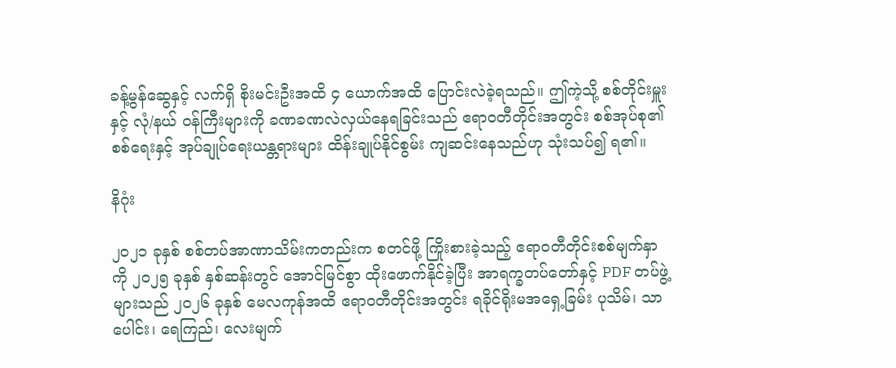ခန့်မွန်ဆွေနှင့် လက်ရှိ စိုးမင်းဦးအထိ ၄ ယောက်အထိ ပြောင်းလဲခဲ့ရသည်။ ဤကဲ့သို့ စစ်တိုင်းမှူးနှင့် လုံ/နယ် ဝန်ကြီးများကို ခဏခဏလဲလှယ်နေရခြင်းသည် ဧရာဝတီတိုင်းအတွင်း စစ်အုပ်စု၏ စစ်ရေးနှင့် အုပ်ချုပ်ရေးယန္တရားများ ထိန်းချုပ်နိုင်စွမ်း ကျဆင်းနေသည်ဟု သုံးသပ်၍ ရ၏။

နိဂုံး

၂၀၂၁ ခုနှစ် စစ်တပ်အာဏာသိမ်းကတည်းက စတင်ဖို့ ကြိုးစားခဲ့သည့် ဧရာဝတီတိုင်းစစ်မျက်နှာကို ၂၀၂၅ ခုနှစ် နှစ်ဆန်းတွင် အောင်မြင်စွာ ထိုးဖောက်နိုင်ခဲ့ပြီး အာရက္ခတပ်တော်နှင့် PDF တပ်ဖွဲ့များသည် ၂၀၂၆ ခုနှစ် မေလကုန်အထိ ဧရာဝတီတိုင်းအတွင်း ရခိုင်ရိုးမအရှေ့ခြမ်း ပုသိမ်၊ သာပေါင်း၊ ရေကြည်၊ လေးမျက်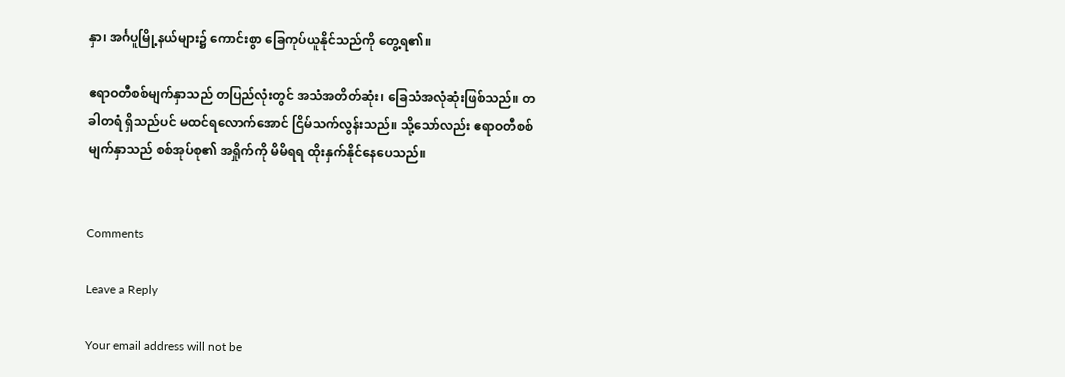နှာ၊ အင်္ဂပူမြို့နယ်များ၌ ကောင်းစွာ ခြေကုပ်ယူနိုင်သည်ကို တွေ့ရ၏။

ဧရာဝတီစစ်မျက်နှာသည် တပြည်လုံးတွင် အသံအတိတ်ဆုံး၊ ခြေသံအလုံဆုံးဖြစ်သည်။ တခါတရံ ရှိသည်ပင် မထင်ရလောက်အောင် ငြိမ်သက်လွန်းသည်။ သို့သော်လည်း ဧရာဝတီစစ်မျက်နှာသည် စစ်အုပ်စု၏ အရှိုက်ကို မိမိရရ ထိုးနှက်နိုင်နေပေသည်။


Comments

Leave a Reply

Your email address will not be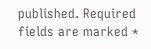published. Required fields are marked *